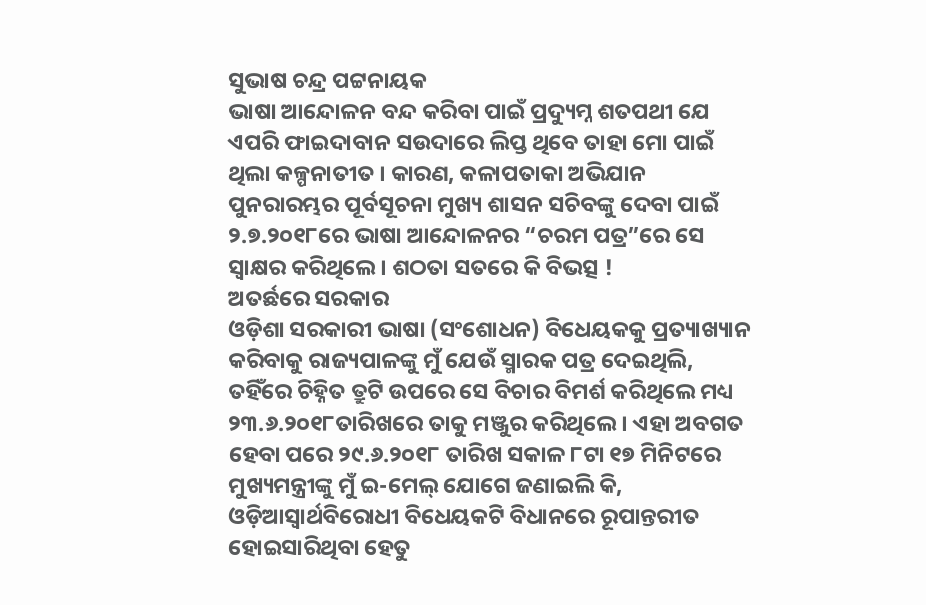ସୁଭାଷ ଚନ୍ଦ୍ର ପଟ୍ଟନାୟକ
ଭାଷା ଆନ୍ଦୋଳନ ବନ୍ଦ କରିବା ପାଇଁ ପ୍ରଦ୍ୟୁମ୍ନ ଶତପଥୀ ଯେ ଏପରି ଫାଇଦାବାନ ସଉଦାରେ ଲିପ୍ତ ଥିବେ ତାହା ମୋ ପାଇଁ ଥିଲା କଳ୍ପନାତୀତ । କାରଣ, କଳାପତାକା ଅଭିଯାନ ପୁନରାରମ୍ଭର ପୂର୍ବସୂଚନା ମୁଖ୍ୟ ଶାସନ ସଚିବଙ୍କୁ ଦେବା ପାଇଁ ୨.୭.୨୦୧୮ରେ ଭାଷା ଆନ୍ଦୋଳନର “ଚରମ ପତ୍ର”ରେ ସେ ସ୍ଵାକ୍ଷର କରିଥିଲେ । ଶଠତା ସତରେ କି ବିଭତ୍ସ !
ଅତର୍ଛରେ ସରକାର
ଓଡ଼ିଶା ସରକାରୀ ଭାଷା (ସଂଶୋଧନ) ବିଧେୟକକୁ ପ୍ରତ୍ୟାଖ୍ୟାନ କରିବାକୁ ରାଜ୍ୟପାଳଙ୍କୁ ମୁଁ ଯେଉଁ ସ୍ମାରକ ପତ୍ର ଦେଇଥିଲି, ତହିଁରେ ଚିହ୍ନିତ ତ୍ରୁଟି ଉପରେ ସେ ବିଚାର ବିମର୍ଶ କରିଥିଲେ ମଧ୍ୟ ୨୩.୬.୨୦୧୮ତାରିଖରେ ତାକୁ ମଞ୍ଜୁର କରିଥିଲେ । ଏହା ଅବଗତ ହେବା ପରେ ୨୯.୬.୨୦୧୮ ତାରିଖ ସକାଳ ୮ଟା ୧୭ ମିନିଟରେ ମୁଖ୍ୟମନ୍ତ୍ରୀଙ୍କୁ ମୁଁ ଇ-ମେଲ୍ ଯୋଗେ ଜଣାଇଲି କି, ଓଡ଼ିଆସ୍ଵାର୍ଥବିରୋଧୀ ବିଧେୟକଟି ବିଧାନରେ ରୂପାନ୍ତରୀତ ହୋଇସାରିଥିବା ହେତୁ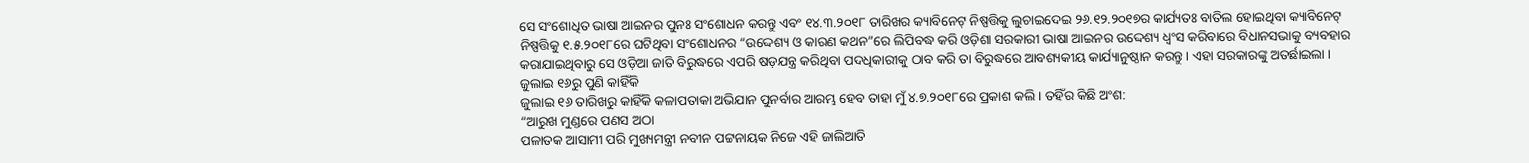ସେ ସଂଶୋଧିତ ଭାଷା ଆଇନର ପୁନଃ ସଂଶୋଧନ କରନ୍ତୁ ଏବଂ ୧୪.୩.୨୦୧୮ ତାରିଖର କ୍ୟାବିନେଟ୍ ନିଷ୍ପତ୍ତିକୁ ଲୁଚାଇଦେଇ ୨୬.୧୨.୨୦୧୭ର କାର୍ଯ୍ୟତଃ ବାତିଲ ହୋଇଥିବା କ୍ୟାବିନେଟ୍ ନିଷ୍ପତ୍ତିକୁ ୧.୫.୨୦୧୮ରେ ଘଟିଥିବା ସଂଶୋଧନର “ଉଦ୍ଦେଶ୍ୟ ଓ କାରଣ କଥନ”ରେ ଲିପିବଦ୍ଧ କରି ଓଡ଼ିଶା ସରକାରୀ ଭାଷା ଆଇନର ଉଦ୍ଦେଶ୍ୟ ଧ୍ଵଂସ କରିବାରେ ବିଧାନସଭାକୁ ବ୍ୟବହାର କରାଯାଇଥିବାରୁ ସେ ଓଡ଼ିଆ ଜାତି ବିରୁଦ୍ଧରେ ଏପରି ଷଡ଼ଯନ୍ତ୍ର କରିଥିବା ପଦଧିକାରୀକୁ ଠାବ କରି ତା ବିରୁଦ୍ଧରେ ଆବଶ୍ୟକୀୟ କାର୍ଯ୍ୟାନୁଷ୍ଠାନ କରନ୍ତୁ । ଏହା ସରକାରଙ୍କୁ ଅତର୍ଛାଇଲା ।
ଜୁଲାଇ ୧୬ରୁ ପୁଣି କାହିଁକି
ଜୁଲାଇ ୧୬ ତାରିଖରୁ କାହିଁକି କଳାପତାକା ଅଭିଯାନ ପୁନର୍ବାର ଆରମ୍ଭ ହେବ ତାହା ମୁଁ ୪.୭.୨୦୧୮ରେ ପ୍ରକାଶ କଲି । ତହିଁର କିଛି ଅଂଶ:
“ଆରୁଖ ମୁଣ୍ଡରେ ପଣସ ଅଠା
ପଳାତକ ଆସାମୀ ପରି ମୁଖ୍ୟମନ୍ତ୍ରୀ ନବୀନ ପଟ୍ଟନାୟକ ନିଜେ ଏହି ଜାଲିଆତି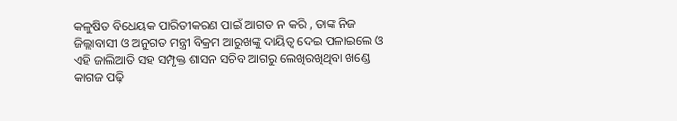କଳୁଷିତ ବିଧେୟକ ପାରିତୀକରଣ ପାଇଁ ଆଗତ ନ କରି , ତାଙ୍କ ନିଜ ଜିଲ୍ଲାବାସୀ ଓ ଅନୁଗତ ମନ୍ତ୍ରୀ ବିକ୍ରମ ଆରୁଖଙ୍କୁ ଦାୟିତ୍ବ ଦେଇ ପଳାଇଲେ ଓ ଏହି ଜାଲିଆତି ସହ ସମ୍ପୃକ୍ତ ଶାସନ ସଚିବ ଆଗରୁ ଲେଖିରଖିଥିବା ଖଣ୍ଡେ କାଗଜ ପଢ଼ି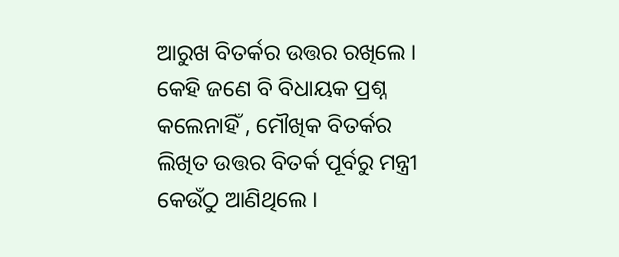ଆରୁଖ ବିତର୍କର ଉତ୍ତର ରଖିଲେ । କେହି ଜଣେ ବି ବିଧାୟକ ପ୍ରଶ୍ନ କଲେନାହିଁ , ମୌଖିକ ବିତର୍କର ଲିଖିତ ଉତ୍ତର ବିତର୍କ ପୂର୍ବରୁ ମନ୍ତ୍ରୀ କେଉଁଠୁ ଆଣିଥିଲେ ।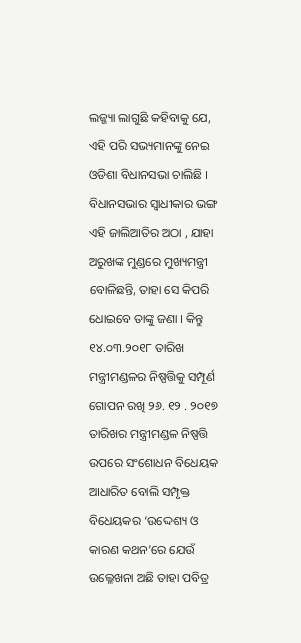ଲଜ୍ଜ୍ୟା ଲାଗୁଛି କହିବାକୁ ଯେ, ଏହି ପରି ସଭ୍ୟମାନଙ୍କୁ ନେଇ ଓଡିଶା ବିଧାନସଭା ଚାଲିଛି ।
ବିଧାନସଭାର ସ୍ଵାଧୀକାର ଭଙ୍ଗ
ଏହି ଜାଲିଆତିର ଅଠା , ଯାହା ଅରୁଖଙ୍କ ମୁଣ୍ଡରେ ମୁଖ୍ୟମନ୍ତ୍ରୀ ବୋଳିଛନ୍ତି, ତାହା ସେ କିପରି ଧୋଇବେ ତାଙ୍କୁ ଜଣା । କିନ୍ତୁ ୧୪.୦୩.୨୦୧୮ ତାରିଖ ମନ୍ତ୍ରୀମଣ୍ଡଳର ନିଷ୍ପତ୍ତିକୁ ସମ୍ପୂର୍ଣ ଗୋପନ ରଖି ୨୬. ୧୨ . ୨୦୧୭ ତାରିଖର ମନ୍ତ୍ରୀମଣ୍ଡଳ ନିଷ୍ପତ୍ତି ଉପରେ ସଂଶୋଧନ ବିଧେୟକ ଆଧାରିତ ବୋଲି ସମ୍ପୃକ୍ତ ବିଧେୟକର ‘ଉଦ୍ଦେଶ୍ୟ ଓ କାରଣ କଥନ’ରେ ଯେଉଁ ଉଲ୍ଳେଖନା ଅଛି ତାହା ପବିତ୍ର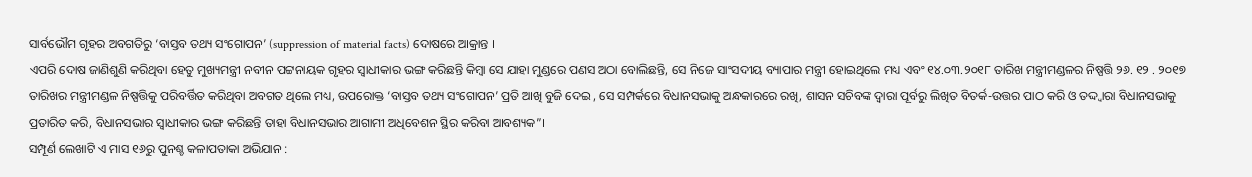ସାର୍ବଭୌମ ଗୃହର ଅବଗତିରୁ ‘ବାସ୍ତବ ତଥ୍ୟ ସଂଗୋପନ’ (suppression of material facts) ଦୋଷରେ ଆକ୍ରାନ୍ତ ।
ଏପରି ଦୋଷ ଜାଣିଶୁଣି କରିଥିବା ହେତୁ ମୁଖ୍ୟମନ୍ତ୍ରୀ ନବୀନ ପଟ୍ଟନାୟକ ଗୃହର ସ୍ଵାଧୀକାର ଭଙ୍ଗ କରିଛନ୍ତି କିମ୍ବା ସେ ଯାହା ମୁଣ୍ଡରେ ପଣସ ଅଠା ବୋଲିଛନ୍ତି, ସେ ନିଜେ ସାଂସଦୀୟ ବ୍ୟାପାର ମନ୍ତ୍ରୀ ହୋଇଥିଲେ ମଧ୍ୟ ଏବଂ ୧୪.୦୩.୨୦୧୮ ତାରିଖ ମନ୍ତ୍ରୀମଣ୍ଡଳର ନିଷ୍ପତ୍ତି ୨୬. ୧୨ . ୨୦୧୭ ତାରିଖର ମନ୍ତ୍ରୀମଣ୍ଡଳ ନିଷ୍ପତ୍ତିକୁ ପରିବର୍ତ୍ତିତ କରିଥିବା ଅବଗତ ଥିଲେ ମଧ୍ୟ, ଉପରୋକ୍ତ ‘ବାସ୍ତବ ତଥ୍ୟ ସଂଗୋପନ’ ପ୍ରତି ଆଖି ବୁଜି ଦେଇ , ସେ ସମ୍ପର୍କରେ ବିଧାନସଭାକୁ ଅନ୍ଧକାରରେ ରଖି, ଶାସନ ସଚିବଙ୍କ ଦ୍ଵାରା ପୂର୍ବରୁ ଲିଖିତ ବିତର୍କ-ଉତ୍ତର ପାଠ କରି ଓ ତଦ୍ଦ୍ଵାରା ବିଧାନସଭାକୁ ପ୍ରତାରିତ କରି, ବିଧାନସଭାର ସ୍ବାଧୀକାର ଭଙ୍ଗ କରିଛନ୍ତି ତାହା ବିଧାନସଭାର ଆଗାମୀ ଅଧିବେଶନ ସ୍ଥିର କରିବା ଆବଶ୍ୟକ”।
ସମ୍ପୂର୍ଣ ଲେଖାଟି ଏ ମାସ ୧୬ରୁ ପୁନଶ୍ଚ କଳାପତାକା ଅଭିଯାନ :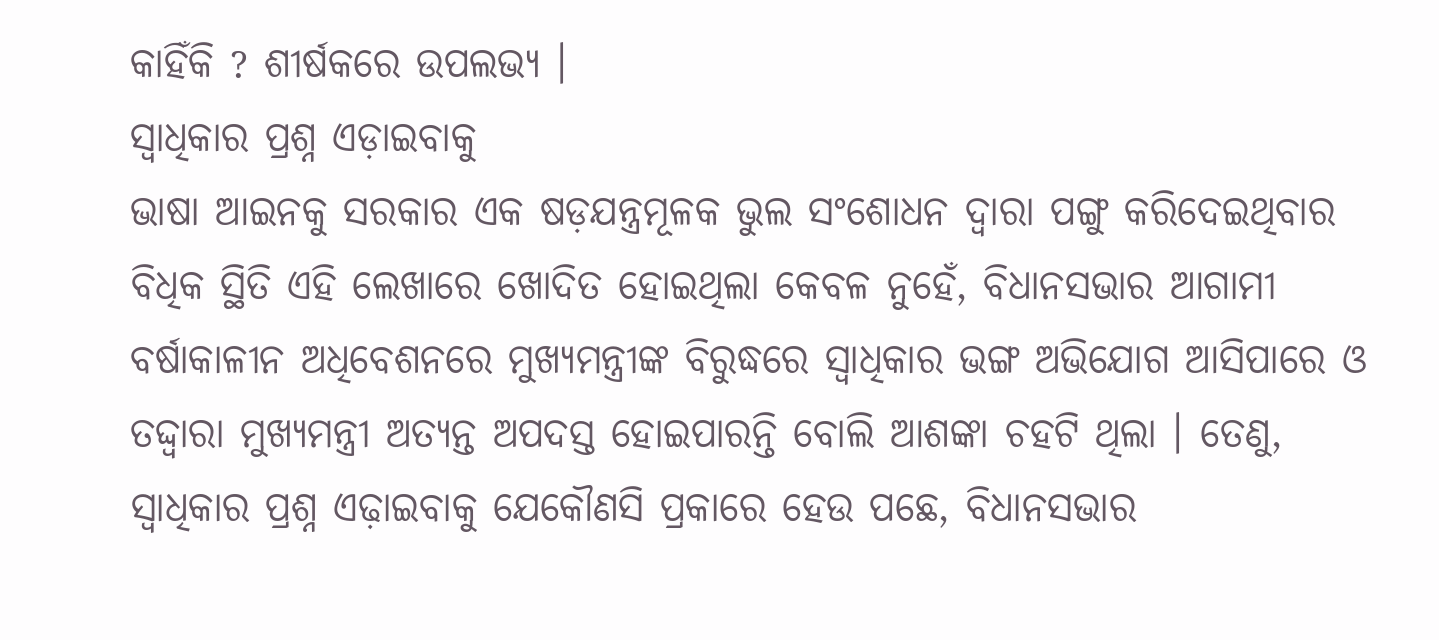କାହିଁକି ? ଶୀର୍ଷକରେ ଉପଲଭ୍ୟ ।
ସ୍ଵାଧିକାର ପ୍ରଶ୍ନ ଏଡ଼ାଇବାକୁ
ଭାଷା ଆଇନକୁ ସରକାର ଏକ ଷଡ଼ଯନ୍ତ୍ରମୂଳକ ଭୁଲ ସଂଶୋଧନ ଦ୍ଵାରା ପଙ୍ଗୁ କରିଦେଇଥିବାର ବିଧିକ ସ୍ଥିତି ଏହି ଲେଖାରେ ଖୋଦିତ ହୋଇଥିଲା କେବଳ ନୁହେଁ, ବିଧାନସଭାର ଆଗାମୀ ବର୍ଷାକାଳୀନ ଅଧିବେଶନରେ ମୁଖ୍ୟମନ୍ତ୍ରୀଙ୍କ ବିରୁଦ୍ଧରେ ସ୍ଵାଧିକାର ଭଙ୍ଗ ଅଭିଯୋଗ ଆସିପାରେ ଓ ତଦ୍ଦ୍ଵାରା ମୁଖ୍ୟମନ୍ତ୍ରୀ ଅତ୍ୟନ୍ତ ଅପଦସ୍ତ ହୋଇପାରନ୍ତି ବୋଲି ଆଶଙ୍କା ଚହଟି ଥିଲା । ତେଣୁ, ସ୍ଵାଧିକାର ପ୍ରଶ୍ନ ଏଢ଼ାଇବାକୁ ଯେକୌଣସି ପ୍ରକାରେ ହେଉ ପଛେ, ବିଧାନସଭାର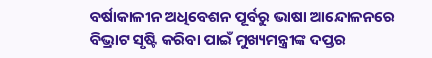ବର୍ଷାକାଳୀନ ଅଧିବେଶନ ପୂର୍ବରୁ ଭାଷା ଆନ୍ଦୋଳନରେ ବିଭ୍ରାଟ ସୃଷ୍ଟି କରିବା ପାଇଁ ମୁଖ୍ୟମନ୍ତ୍ରୀଙ୍କ ଦପ୍ତର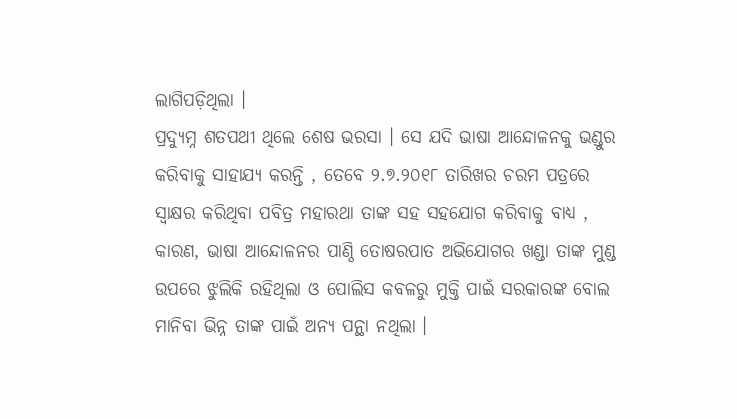ଲାଗିପଡ଼ିଥିଲା ।
ପ୍ରଦ୍ୟୁମ୍ନ ଶତପଥୀ ଥିଲେ ଶେଷ ଭରସା । ସେ ଯଦି ଭାଷା ଆନ୍ଦୋଳନକୁ ଭଣ୍ଡୁର କରିବାକୁ ସାହାଯ୍ୟ କରନ୍ତି , ତେବେ ୨.୭.୨୦୧୮ ତାରିଖର ଚରମ ପତ୍ରରେ ସ୍ଵାକ୍ଷର କରିଥିବା ପବିତ୍ର ମହାରଥା ତାଙ୍କ ସହ ସହଯୋଗ କରିବାକୁ ବାଧ୍ୟ , କାରଣ, ଭାଷା ଆନ୍ଦୋଳନର ପାଣ୍ଠି ତୋଷରପାତ ଅଭିଯୋଗର ଖଣ୍ଡା ତାଙ୍କ ମୁଣ୍ଡ ଉପରେ ଝୁଲିକି ରହିଥିଲା ଓ ପୋଲିସ କବଳରୁ ମୁକ୍ତି ପାଇଁ ସରକାରଙ୍କ ବୋଲ ମାନିବା ଭିନ୍ନ ତାଙ୍କ ପାଇଁ ଅନ୍ୟ ପନ୍ଥା ନଥିଲା ।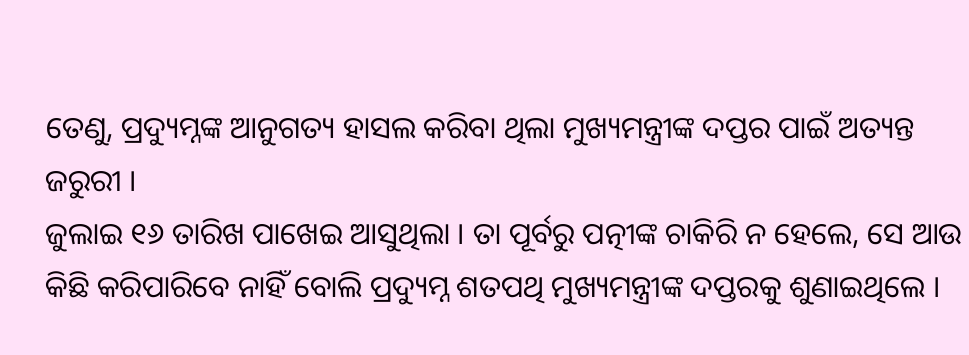ତେଣୁ, ପ୍ରଦ୍ୟୁମ୍ନଙ୍କ ଆନୁଗତ୍ୟ ହାସଲ କରିବା ଥିଲା ମୁଖ୍ୟମନ୍ତ୍ରୀଙ୍କ ଦପ୍ତର ପାଇଁ ଅତ୍ୟନ୍ତ ଜରୁରୀ ।
ଜୁଲାଇ ୧୬ ତାରିଖ ପାଖେଇ ଆସୁଥିଲା । ତା ପୂର୍ବରୁ ପତ୍ନୀଙ୍କ ଚାକିରି ନ ହେଲେ, ସେ ଆଉ କିଛି କରିପାରିବେ ନାହିଁ ବୋଲି ପ୍ରଦ୍ୟୁମ୍ନ ଶତପଥି ମୁଖ୍ୟମନ୍ତ୍ରୀଙ୍କ ଦପ୍ତରକୁ ଶୁଣାଇଥିଲେ ।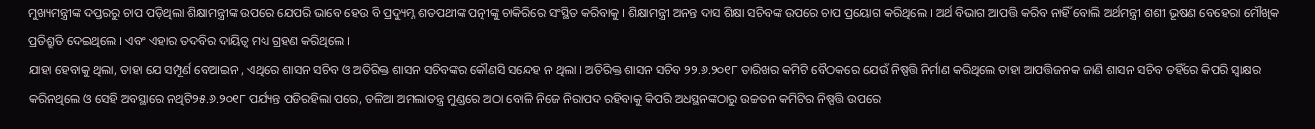ମୁଖ୍ୟମନ୍ତ୍ରୀଙ୍କ ଦପ୍ତରରୁ ଚାପ ପଡ଼ିଥିଲା ଶିକ୍ଷାମନ୍ତ୍ରୀଙ୍କ ଉପରେ ଯେପରି ଭାବେ ହେଉ ବି ପ୍ରଦ୍ୟୁମ୍ନ ଶତପଥୀଙ୍କ ପତ୍ନୀଙ୍କୁ ଚାକିରିରେ ସଂସ୍ଥିତ କରିବାକୁ । ଶିକ୍ଷାମନ୍ତ୍ରୀ ଅନନ୍ତ ଦାସ ଶିକ୍ଷା ସଚିବଙ୍କ ଉପରେ ଚାପ ପ୍ରୟୋଗ କରିଥିଲେ । ଅର୍ଥ ବିଭାଗ ଆପତ୍ତି କରିବ ନାହିଁ ବୋଲି ଅର୍ଥମନ୍ତ୍ରୀ ଶଶୀ ଭୂଷଣ ବେହେରା ମୌଖିକ ପ୍ରତିଶ୍ରୁତି ଦେଇଥିଲେ । ଏବଂ ଏହାର ତଦବିର ଦାୟିତ୍ଵ ମଧ୍ୟ ଗ୍ରହଣ କରିଥିଲେ ।
ଯାହା ହେବାକୁ ଥିଲା, ତାହା ଯେ ସମ୍ପୂର୍ଣ ବେଆଇନ , ଏଥିରେ ଶାସନ ସଚିବ ଓ ଅତିରିକ୍ତ ଶାସନ ସଚିବଙ୍କର କୌଣସି ସନ୍ଦେହ ନ ଥିଲା । ଅତିରିକ୍ତ ଶାସନ ସଚିବ ୨୨.୬.୨୦୧୮ ତାରିଖର କମିଟି ବୈଠକରେ ଯେଉଁ ନିଷ୍ପତ୍ତି ନିର୍ମାଣ କରିଥିଲେ ତାହା ଆପତ୍ତିଜନକ ଜାଣି ଶାସନ ସଚିବ ତହିଁରେ କିପରି ସ୍ଵାକ୍ଷର କରିନଥିଲେ ଓ ସେହି ଅବସ୍ଥାରେ ନଥିଟି୨୫.୬.୨୦୧୮ ପର୍ଯ୍ୟନ୍ତ ପଡିରହିଲା ପରେ, ତଳିଆ ଅମଲାତନ୍ତ୍ର ମୁଣ୍ଡରେ ଅଠା ବୋଳି ନିଜେ ନିରାପଦ ରହିବାକୁ କିପରି ଅଧସ୍ଥନଙ୍କଠାରୁ ଉଚ୍ଚତନ କମିଟିର ନିଷ୍ପତ୍ତି ଉପରେ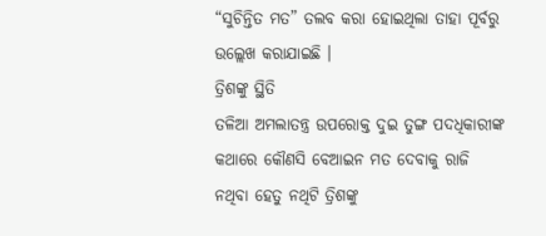“ସୁଚିନ୍ତିତ ମତ” ତଲବ କରା ହୋଇଥିଲା ତାହା ପୂର୍ବରୁ ଉଲ୍ଲେଖ କରାଯାଇଛି ।
ତ୍ରିଶଙ୍କୁ ସ୍ଥିତି
ତଳିଆ ଅମଲାତନ୍ତ୍ର ଉପରୋକ୍ତ ଦୁଇ ତୁଙ୍ଗ ପଦଧିକାରୀଙ୍କ କଥାରେ କୌଣସି ବେଆଇନ ମତ ଦେବାକୁ ରାଜି ନଥିବା ହେତୁ ନଥିଟି ତ୍ରିଶଙ୍କୁ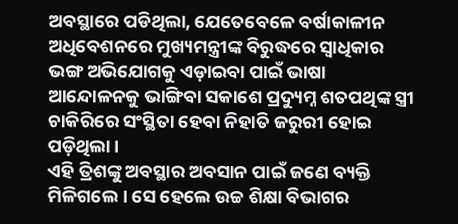ଅବସ୍ଥାରେ ପଡିଥିଲା, ଯେତେବେଳେ ବର୍ଷାକାଳୀନ ଅଧିବେଶନରେ ମୁଖ୍ୟମନ୍ତ୍ରୀଙ୍କ ବିରୁଦ୍ଧରେ ସ୍ଵାଧିକାର ଭଙ୍ଗ ଅଭିଯୋଗକୁ ଏଡ଼ାଇବା ପାଇଁ ଭାଷା ଆନ୍ଦୋଳନକୁ ଭାଙ୍ଗିବା ସକାଶେ ପ୍ରଦ୍ୟୁମ୍ନ ଶତପଥିଙ୍କ ସ୍ତ୍ରୀ ଚାକିରିରେ ସଂସ୍ଥିତା ହେବା ନିହାତି ଜରୁରୀ ହୋଇ ପଡ଼ିଥିଲା ।
ଏହି ତ୍ରିଶଙ୍କୁ ଅବସ୍ଥାର ଅବସାନ ପାଇଁ ଜଣେ ବ୍ୟକ୍ତି ମିଳିଗଲେ । ସେ ହେଲେ ଉଚ୍ଚ ଶିକ୍ଷା ବିଭାଗର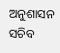ଅନୁଶାସନ ସଚିବ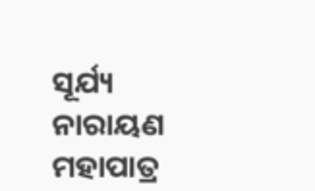ସୂର୍ଯ୍ୟ ନାରାୟଣ ମହାପାତ୍ର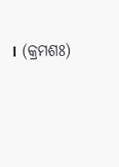। (କ୍ରମଶଃ)